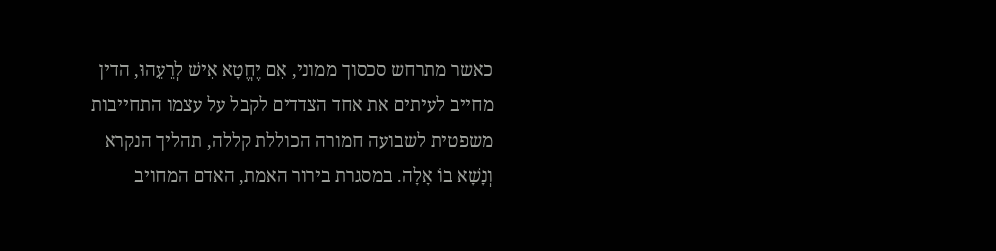כאשר מתרחש סכסוך ממוני, אִם יֶחֱטָא אִישׁ לְרֵעֵהוּ, הדין מחייב לעיתים את אחד הצדדים לקבל על עצמו התחייבות משפטית לשבועה חמורה הכוללת קללה, תהליך הנקרא וְנָשָׁא בוֹ אָלָה. במסגרת בירור האמת, האדם המחויב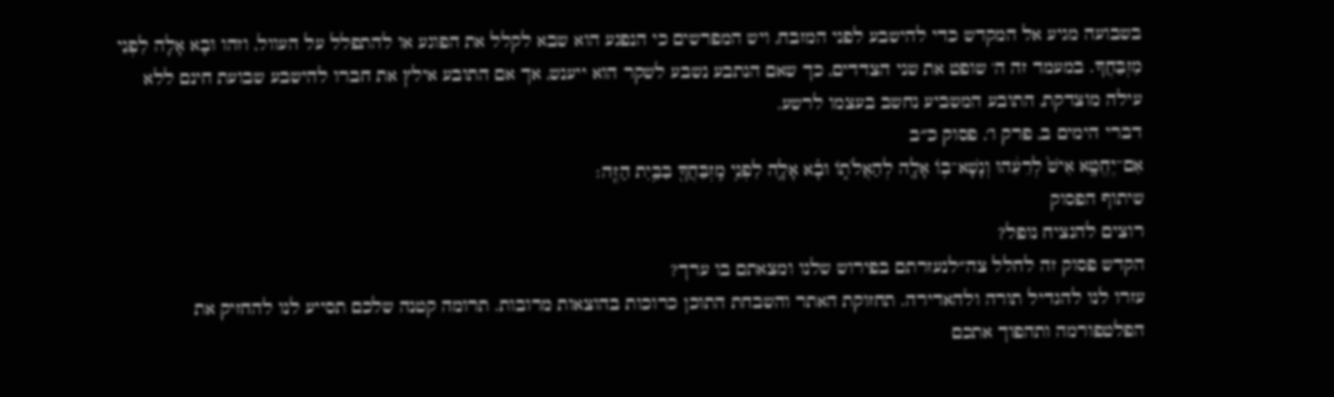בשבועה מגיע אל המקדש כדי להישבע לפני המזבח, ויש המפרשים כי הנפגע הוא שבא לקלל את הפוגע או להתפלל על העוול, וזהו וּבָא אָלָה לִפְנֵי מִזְבַּחֲךָ. במעמד זה ה' שופט את שני הצדדים, כך שאם הנתבע נשבע לשקר הוא ייענש, אך אם התובע אילץ את חברו להישבע שבועת חינם ללא עילה מוצדקת, התובע המשביע נחשב בעצמו לרשע.
דברי הימים ב, פרק ו׳, פסוק כ״ב
אִם־יֶחֱטָ֥א אִישׁ֙ לְרֵעֵ֔הוּ וְנָשָׁא־ב֥וֹ אָלָ֖ה לְהַאֲלֹת֑וֹ וּבָ֗א אָלָ֛ה לִפְנֵ֥י מִֽזְבַּחֲךָ֖ בַּבַּ֥יִת הַזֶּֽה׃
שיתוף הפסוק
רוצים להנציח נופל?
הקדש פסוק זה לחלל צה״לנעזרתם בפירוש שלנו ומצאתם בו ערך?
עזרו לנו להגדיל תורה ולהאדירה. תחזוקת האתר והשבחת התוכן כרוכות בהוצאות מרובות. תרומה קטנה שלכם תסייע לנו להחזיק את הפלטפורמה ותהפוך אתכם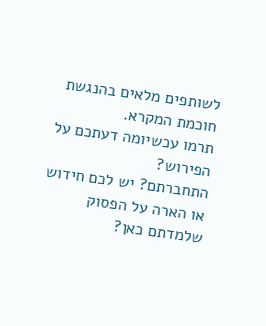לשותפים מלאים בהנגשת חוכמת המקרא.
תרמו עכשיומה דעתכם על הפירוש?
התחברתם? יש לכם חידוש או הארה על הפסוק שלמדתם כאן?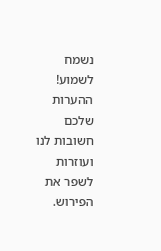נשמח לשמוע!
ההערות שלכם חשובות לנו ועוזרות לשפר את הפירוש.